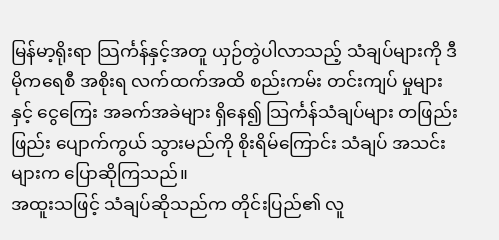မြန်မာ့ရိုးရာ သြင်္ကန်နှင့်အတူ ယှဉ်တွဲပါလာသည့် သံချပ်များကို ဒီမိုကရေစီ အစိုးရ လက်ထက်အထိ စည်းကမ်း တင်းကျပ် မှုများနှင့် ငွေကြေး အခက်အခဲများ ရှိနေ၍ သြင်္ကန်သံချပ်များ တဖြည်းဖြည်း ပျောက်ကွယ် သွားမည်ကို စိုးရိမ်ကြောင်း သံချပ် အသင်းများက ပြောဆိုကြသည်။
အထူးသဖြင့် သံချပ်ဆိုသည်က တိုင်းပြည်၏ လူ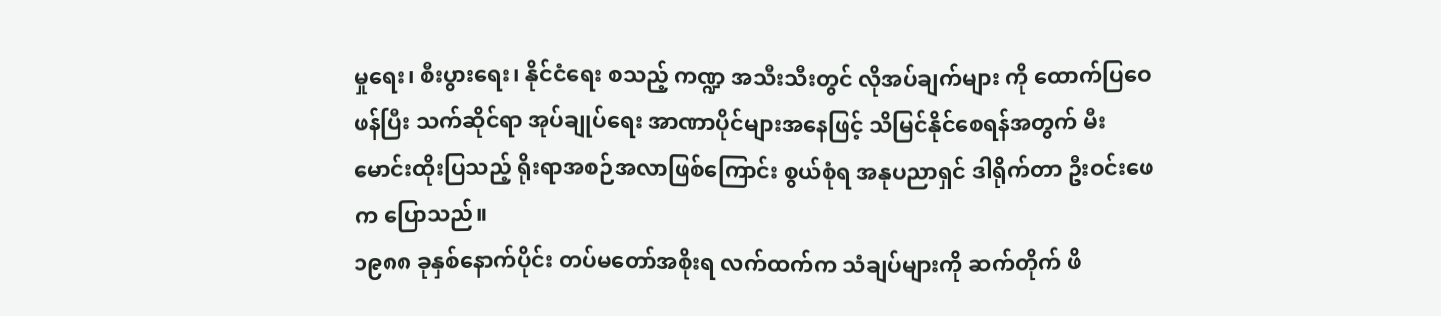မှုရေး၊ စီးပွားရေး၊ နိုင်ငံရေး စသည့် ကဏ္ဍ အသီးသီးတွင် လိုအပ်ချက်များ ကို ထောက်ပြဝေဖန်ပြီး သက်ဆိုင်ရာ အုပ်ချုပ်ရေး အာဏာပိုင်များအနေဖြင့် သိမြင်နိုင်စေရန်အတွက် မီးမောင်းထိုးပြသည့် ရိုးရာအစဉ်အလာဖြစ်ကြောင်း စွယ်စုံရ အနုပညာရှင် ဒါရိုက်တာ ဦးဝင်းဖေက ပြောသည်။
၁၉၈၈ ခုနှစ်နောက်ပိုင်း တပ်မတော်အစိုးရ လက်ထက်က သံချပ်များကို ဆက်တိုက် ဖိ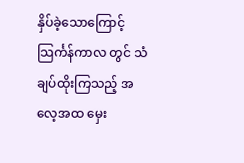နှိပ်ခဲ့သောကြောင့် သြင်္ကန်ကာလ တွင် သံချပ်ထိုးကြသည့် အလေ့အထ မှေး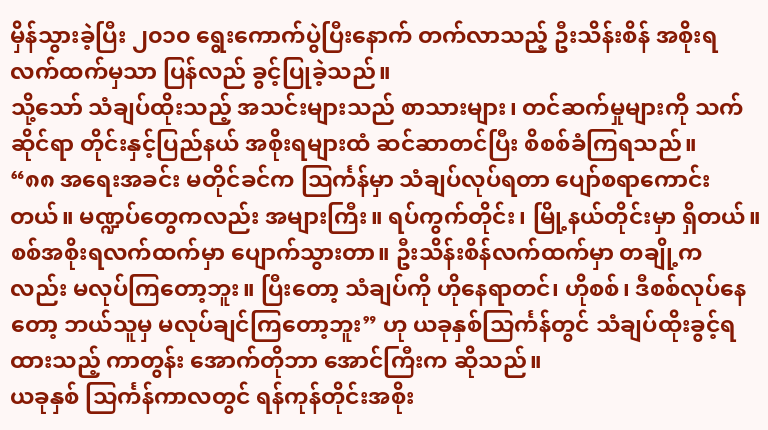မှိန်သွားခဲ့ပြီး ၂၀၁၀ ရွေးကောက်ပွဲပြီးနောက် တက်လာသည့် ဦးသိန်းစိန် အစိုးရ လက်ထက်မှသာ ပြန်လည် ခွင့်ပြုခဲ့သည်။
သို့သော် သံချပ်ထိုးသည့် အသင်းများသည် စာသားများ၊ တင်ဆက်မှုများကို သက်ဆိုင်ရာ တိုင်းနှင့်ပြည်နယ် အစိုးရများထံ ဆင်ဆာတင်ပြီး စိစစ်ခံကြရသည်။
“၈၈ အရေးအခင်း မတိုင်ခင်က သြင်္ကန်မှာ သံချပ်လုပ်ရတာ ပျော်စရာကောင်းတယ်။ မဏ္ဍပ်တွေကလည်း အများကြီး။ ရပ်ကွက်တိုင်း၊ မြို့နယ်တိုင်းမှာ ရှိတယ်။ စစ်အစိုးရလက်ထက်မှာ ပျောက်သွားတာ။ ဦးသိန်းစိန်လက်ထက်မှာ တချို့က လည်း မလုပ်ကြတော့ဘူး။ ပြီးတော့ သံချပ်ကို ဟိုနေရာတင်၊ ဟိုစစ်၊ ဒီစစ်လုပ်နေတော့ ဘယ်သူမှ မလုပ်ချင်ကြတော့ဘူး” ဟု ယခုနှစ်သြင်္ကန်တွင် သံချပ်ထိုးခွင့်ရထားသည့် ကာတွန်း အောက်တိုဘာ အောင်ကြီးက ဆိုသည်။
ယခုနှစ် သြင်္ကန်ကာလတွင် ရန်ကုန်တိုင်းအစိုး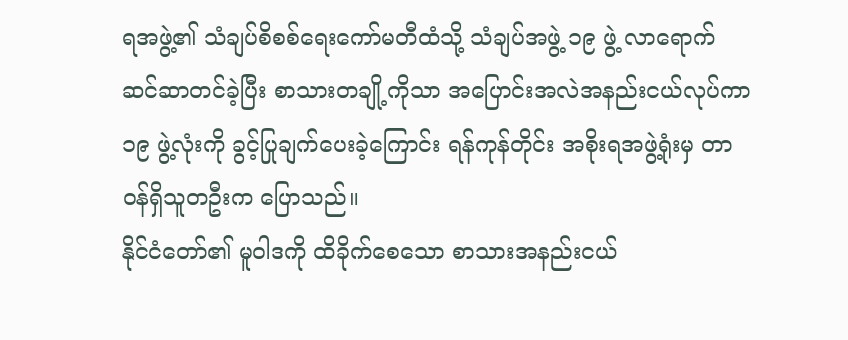ရအဖွဲ့၏ သံချပ်စိစစ်ရေးကော်မတီထံသို့ သံချပ်အဖွဲ့ ၁၉ ဖွဲ့ လာရောက် ဆင်ဆာတင်ခဲ့ပြီး စာသားတချို့ကိုသာ အပြောင်းအလဲအနည်းငယ်လုပ်ကာ ၁၉ ဖွဲ့လုံးကို ခွင့်ပြုချက်ပေးခဲ့ကြောင်း ရန်ကုန်တိုင်း အစိုးရအဖွဲ့ရုံးမှ တာဝန်ရှိသူတဦးက ပြောသည်။
နိုင်ငံတော်၏ မူဝါဒကို ထိခိုက်စေသော စာသားအနည်းငယ်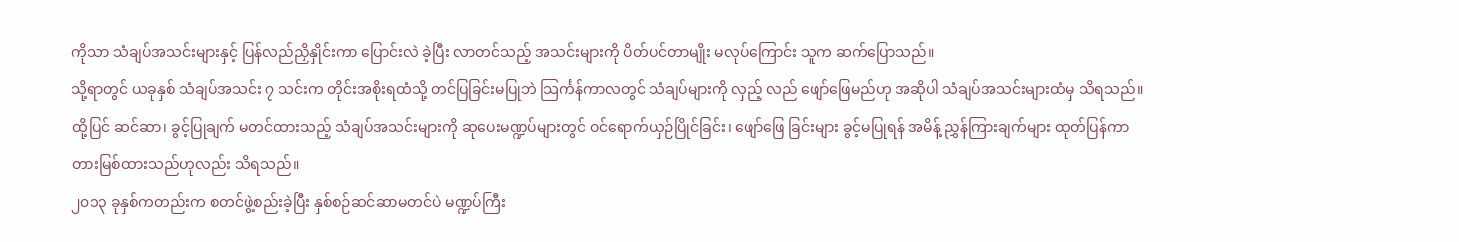ကိုသာ သံချပ်အသင်းများနှင့် ပြန်လည်ညှိနှိုင်းကာ ပြောင်းလဲ ခဲ့ပြီး လာတင်သည့် အသင်းများကို ပိတ်ပင်တာမျိုး မလုပ်ကြောင်း သူက ဆက်ပြောသည်။
သို့ရာတွင် ယခုနှစ် သံချပ်အသင်း ၇ သင်းက တိုင်းအစိုးရထံသို့ တင်ပြခြင်းမပြုဘဲ သြင်္ကန်ကာလတွင် သံချပ်များကို လှည့် လည် ဖျော်ဖြေမည်ဟု အဆိုပါ သံချပ်အသင်းများထံမှ သိရသည်။
ထို့ပြင် ဆင်ဆာ၊ ခွင့်ပြုချက် မတင်ထားသည့် သံချပ်အသင်းများကို ဆုပေးမဏ္ဍပ်များတွင် ဝင်ရောက်ယှဉ်ပြိုင်ခြင်း၊ ဖျော်ဖြေ ခြင်းများ ခွင့်မပြုရန် အမိန့် ညွှန်ကြားချက်များ ထုတ်ပြန်ကာ တားမြစ်ထားသည်ဟုလည်း သိရသည်။
၂၀၁၃ ခုနှစ်ကတည်းက စတင်ဖွဲ့စည်းခဲ့ပြီး နှစ်စဉ်ဆင်ဆာမတင်ပဲ မဏ္ဍပ်ကြီး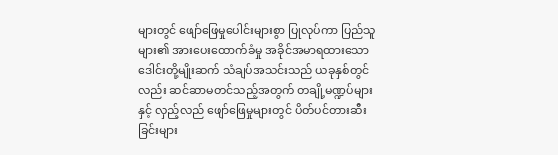များတွင် ဖျော်ဖြေမှုပေါင်းများစွာ ပြုလုပ်ကာ ပြည်သူများ၏ အားပေးထောက်ခံမှု အခိုင်အမာရထားသော ဒေါင်းတို့မျိုးဆက် သံချပ်အသင်းသည် ယခုနှစ်တွင်လည်း ဆင်ဆာမတင်သည့်အတွက် တချို့မဏ္ဍပ်များနှင့် လှည့်လည် ဖျော်ဖြေမှုများတွင် ပိတ်ပင်တားဆီးခြင်းများ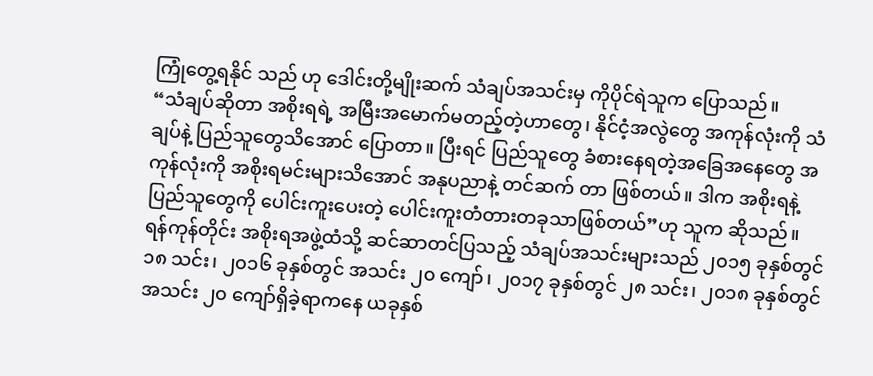ကြုံတွေ့ရနိုင် သည် ဟု ဒေါင်းတို့မျိုးဆက် သံချပ်အသင်းမှ ကိုပိုင်ရဲသူက ပြောသည်။
“သံချပ်ဆိုတာ အစိုးရရဲ့ အမြီးအမောက်မတည့်တဲ့ဟာတွေ၊ နိုင်ငံ့အလွဲတွေ အကုန်လုံးကို သံချပ်နဲ့ ပြည်သူတွေသိအောင် ပြောတာ။ ပြီးရင် ပြည်သူတွေ ခံစားနေရတဲ့အခြေအနေတွေ အကုန်လုံးကို အစိုးရမင်းများသိအောင် အနုပညာနဲ့ တင်ဆက် တာ ဖြစ်တယ်။ ဒါက အစိုးရနဲ့ ပြည်သူတွေကို ပေါင်းကူးပေးတဲ့ ပေါင်းကူးတံတားတခုသာဖြစ်တယ်”ဟု သူက ဆိုသည်။
ရန်ကုန်တိုင်း အစိုးရအဖွဲ့ထံသို့ ဆင်ဆာတင်ပြသည့် သံချပ်အသင်းများသည် ၂၀၁၅ ခုနှစ်တွင် ၁၈ သင်း၊ ၂၀၁၆ ခုနှစ်တွင် အသင်း ၂၀ ကျော်၊ ၂၀၁၇ ခုနှစ်တွင် ၂၈ သင်း၊ ၂၀၁၈ ခုနှစ်တွင် အသင်း ၂၀ ကျော်ရှိခဲ့ရာကနေ ယခုနှစ်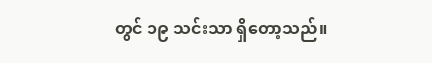တွင် ၁၉ သင်းသာ ရှိတော့သည်။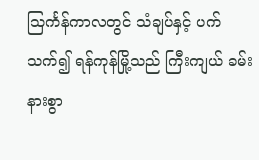သြင်္ကန်ကာလတွင် သံချပ်နှင့် ပက်သက်၍ ရန်ကုန်မြို့သည် ကြီးကျယ် ခမ်းနားစွာ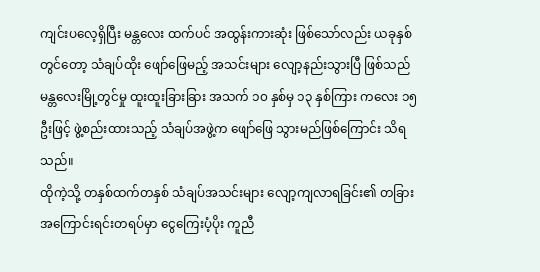ကျင်းပလေ့ရှိပြီး မန္တလေး ထက်ပင် အထွန်းကားဆုံး ဖြစ်သော်လည်း ယခုနှစ်တွင်တော့ သံချပ်ထိုး ဖျော်ဖြေမည့် အသင်းများ လျော့နည်းသွားပြီ ဖြစ်သည်
မန္တလေးမြို့တွင်မှု ထူးထူးခြားခြား အသက် ၁၀ နှစ်မှ ၁၃ နှစ်ကြား ကလေး ၁၅ ဦးဖြင့် ဖွဲ့စည်းထားသည့် သံချပ်အဖွဲ့က ဖျော်ဖြေ သွားမည်ဖြစ်ကြောင်း သိရသည်။
ထိုကဲ့သို့ တနှစ်ထက်တနှစ် သံချပ်အသင်းများ လျော့ကျလာရခြင်း၏ တခြားအကြောင်းရင်းတရပ်မှာ ငွေကြေးပံ့ပိုး ကူညီ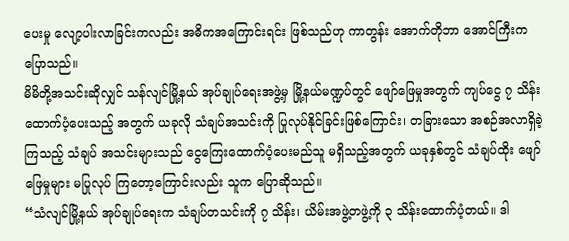ပေးမှု လျော့ပါးလာခြင်းကလည်း အဓိကအကြောင်းရင်း ဖြစ်သည်ဟု ကာတွန်း အောက်တိုဘာ အောင်ကြီးက ပြောသည်။
မိမိတို့အသင်းဆိုလျှင် သန်လျင်မြို့နယ် အုပ်ချုပ်ရေးအဖွဲ့မှ မြို့နယ်မဏ္ဍပ်တွင် ဖျော်ဖြေမှုအတွက် ကျပ်ငွေ ၇ သိန်း ထောက်ပံ့ပေးသည့် အတွက် ယခုလို သံချပ်အသင်းကို ပြုလုပ်နိုင်ခြင်းဖြစ်ကြောင်း၊ တခြားသော အစဉ်အလာရှိခဲ့ကြသည့် သံချပ် အသင်းများသည် ငွေကြေးထောက်ပံ့ပေးမည်သူ မရှိသည့်အတွက် ယခုနှစ်တွင် သံချပ်ထိုး ဖျော်ဖြေမှုများ မပြုလုပ် ကြတော့ကြောင်းလည်း သူက ပြောဆိုသည်။
“သံလျင်မြို့နယ် အုပ်ချုပ်ရေးက သံချပ်တသင်းကို ၇ သိန်း၊ ယိမ်းအဖွဲ့တဖွဲ့ကို ၃ သိန်းထောက်ပံ့တယ်။ ဒါ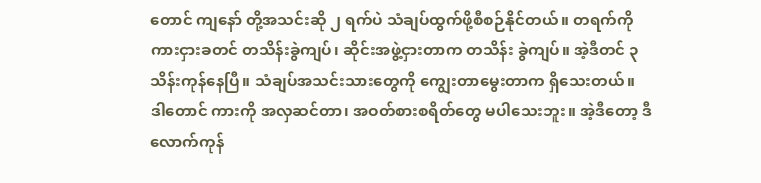တောင် ကျနော် တို့အသင်းဆို ၂ ရက်ပဲ သံချပ်ထွက်ဖို့စီစဉ်နိုင်တယ်။ တရက်ကို ကားငှားခတင် တသိန်းခွဲကျပ်၊ ဆိုင်းအဖွဲ့ငှားတာက တသိန်း ခွဲကျပ်။ အဲ့ဒီတင် ၃ သိန်းကုန်နေပြီ။ သံချပ်အသင်းသားတွေကို ကျွေးတာမွေးတာက ရှိသေးတယ်။ ဒါတောင် ကားကို အလှဆင်တာ၊ အဝတ်စားစရိတ်တွေ မပါသေးဘူး။ အဲ့ဒီတော့ ဒီလောက်ကုန်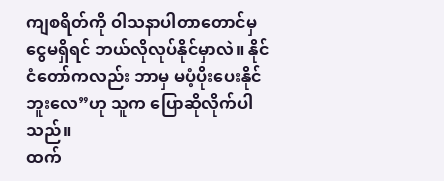ကျစရိတ်ကို ဝါသနာပါတာတောင်မှ ငွေမရှိရင် ဘယ်လိုလုပ်နိုင်မှာလဲ။ နိုင်ငံတော်ကလည်း ဘာမှ မပံ့ပိုးပေးနိုင်ဘူးလေ”ဟု သူက ပြောဆိုလိုက်ပါသည်။
ထက်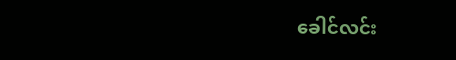ခေါင်လင်း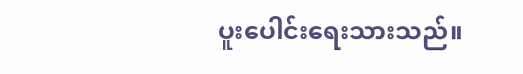ပူးပေါင်းရေးသားသည်။